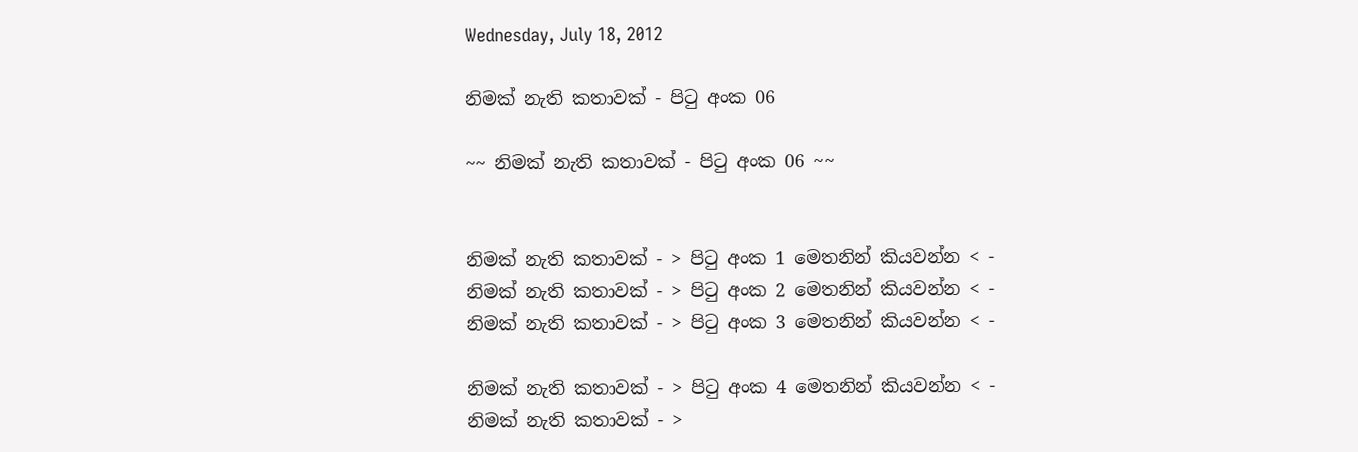Wednesday, July 18, 2012

නිමක් නැති කතාවක් - පිටු අංක 06

~~ නිමක් නැති කතාවක් - පිටු අංක 06 ~~


නිමක් නැති කතාවක් - > පිටු අංක 1 මෙතනින් කියවන්න < -
නිමක් නැති කතාවක් - > පිටු අංක 2 මෙතනින් කියවන්න < -
නිමක් නැති කතාවක් - > පිටු අංක 3 මෙතනින් කියවන්න < -

නිමක් නැති කතාවක් - > පිටු අංක 4 මෙතනින් කියවන්න < -
නිමක් නැති කතාවක් - >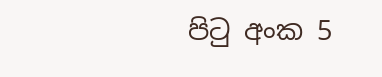පිටු අංක 5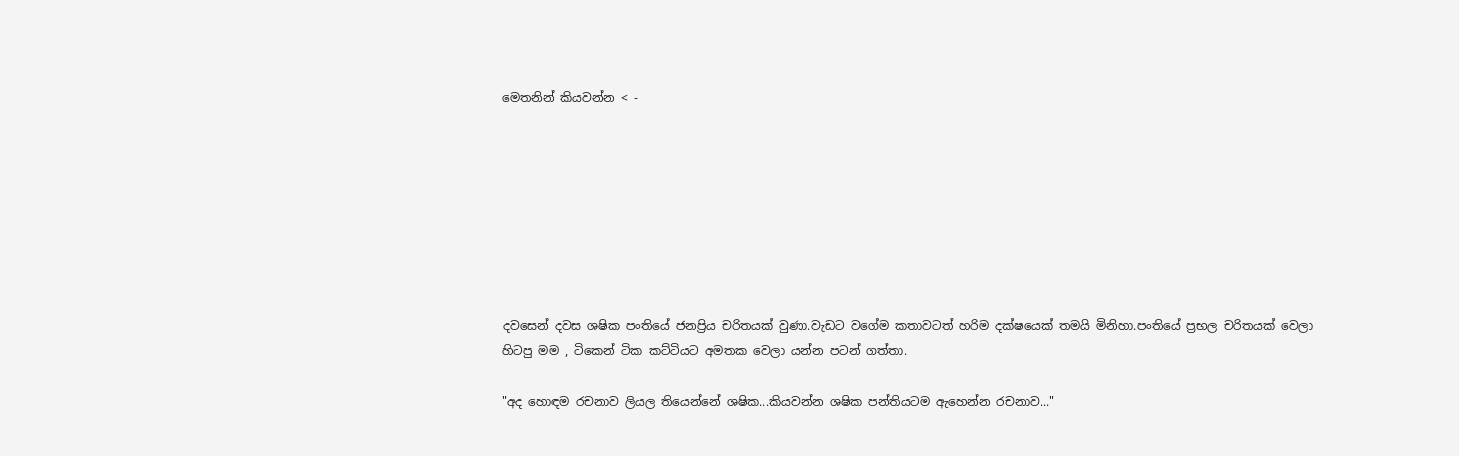මෙතනින් කියවන්න < -








දවසෙන් දවස ශෂික පංතියේ ජනප්‍රිය චරිතයක් වුණා.වැඩට වගේම කතාවටත් හරිම දක්ෂයෙක් තමයි මිනිහා.පංතියේ ප්‍රභල චරිතයක් වෙලා හිටපු මම , ටිකෙන් ටික කට්ටියට අමතක වෙලා යන්න පටන් ගත්තා.

"අද හොඳම රචනාව ලියල තියෙන්නේ ශෂික...කියවන්න ශෂික පන්තියටම ඇහෙන්න රචනාව..."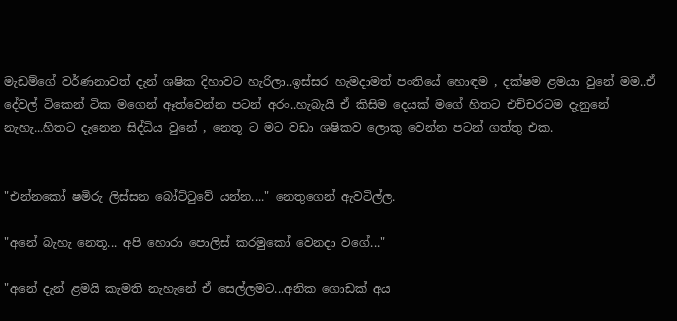මැඩම්ගේ වර්ණනාවත් දැන් ශෂික දිහාවට හැරිලා..ඉස්සර හැමදාමත් පංතියේ හොඳම , දක්ෂම ළමයා වුනේ මම..ඒ දේවල් ටිකෙන් ටික මගෙන් ඈත්වෙන්න පටන් අරං..හැබැයි ඒ කිසිම දෙයක් මගේ හිතට එච්චරටම දැනුනේ නැහැ...හිතට දැනෙන සිද්ධිය වුනේ , නෙතූ ට මට වඩා ශෂිකව ලොකු වෙන්න පටන් ගත්තු එක.


"එන්නකෝ ෂමිරු ලිස්සන බෝට්ටුවේ යන්න...." නෙතුගෙන් ඇවටිල්ල.

"අනේ බැහැ නෙතූ... අපි හොරා පොලිස් කරමුකෝ වෙනදා වගේ..."

"අනේ දැන් ළමයි කැමති නැහැනේ ඒ සෙල්ලමට...අනික ගොඩක් අය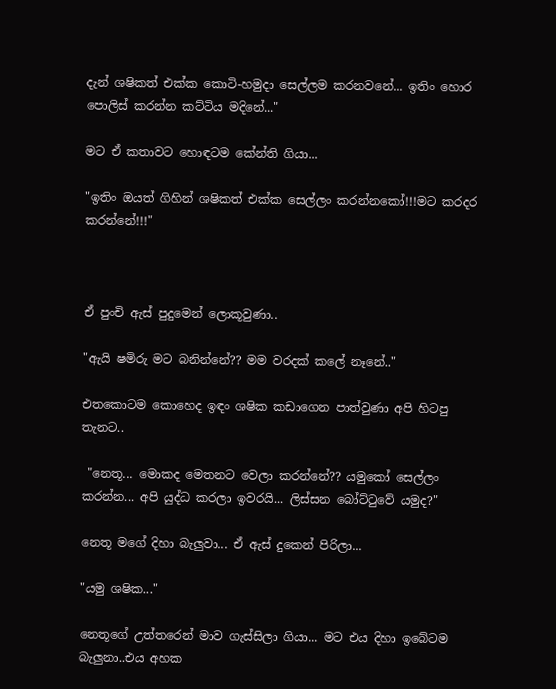දැන් ශෂිකත් එක්ක කොටි-හමුදා සෙල්ලම කරනවනේ... ඉතිං හොර පොලිස් කරන්න කට්ටිය මදිනේ..."

මට ඒ කතාවට හොඳටම කේන්ති ගියා...

"ඉතිං ඔයත් ගිහින් ශෂිකත් එක්ක සෙල්ලං කරන්නකෝ!!!මට කරදර කරන්නේ!!!"



ඒ පුංචි ඇස් පුදුමෙන් ලොකූවුණා..

"ඇයි ෂමිරු මට බනින්නේ?? මම වරදක් කලේ නෑනේ.."

එතකොටම කොහෙද ඉඳං ශෂික කඩාගෙන පාත්වුණා අපි හිටපු තැනට..

 "නෙතූ... මොකද මෙතනට වෙලා කරන්නේ?? යමුකෝ සෙල්ලං කරන්න... අපි යුද්ධ කරලා ඉවරයි... ලිස්සන බෝට්ටුවේ යමුද?"

නෙතූ මගේ දිහා බැලුවා... ඒ ඇස් දුකෙන් පිරිලා...

"යමු ශෂික..."

නෙතූගේ උත්තරෙන් මාව ගැස්සිලා ගියා... මට එය දිහා ඉබේටම බැලුනා..එය අහක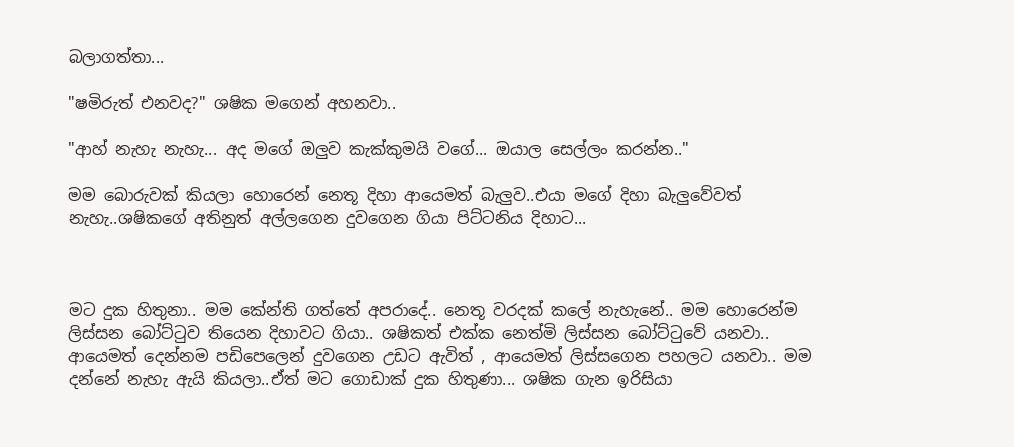බලාගත්තා...

"ෂමිරුත් එනවද?" ශෂික මගෙන් අහනවා..

"ආහ් නැහැ නැහැ... අද මගේ ඔලුව කැක්කුමයි වගේ... ඔයාල සෙල්ලං කරන්න.."

මම බොරුවක් කියලා හොරෙන් නෙතූ දිහා ආයෙමත් බැලුව..එයා මගේ දිහා බැලුවේවත් නැහැ..ශෂිකගේ අතිනුත් අල්ලගෙන දුවගෙන ගියා පිට්ටනිය දිහාට...



මට දුක හිතුනා.. මම කේන්ති ගත්තේ අපරාදේ.. නෙතූ වරදක් කලේ නැහැනේ.. මම හොරෙන්ම ලිස්සන බෝට්ටුව තියෙන දිහාවට ගියා.. ශෂිකත් එක්ක නෙත්මි ලිස්සන බෝට්ටුවේ යනවා.. ආයෙමත් දෙන්නම පඩිපෙලෙන් දුවගෙන උඩට ඇවිත් , ආයෙමත් ලිස්සගෙන පහලට යනවා.. මම දන්නේ නැහැ ඇයි කියලා..ඒත් මට ගොඩාක් දුක හිතුණා... ශෂික ගැන ඉරිසියා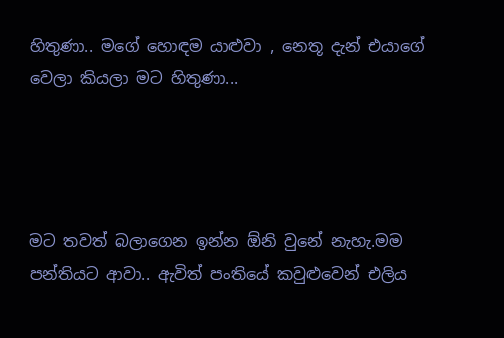හිතුණා.. මගේ හොඳම යාළුවා , නෙතූ දැන් එයාගේ වෙලා කියලා මට හිතුණා...




මට තවත් බලාගෙන ඉන්න ඕනි වුනේ නැහැ.මම පන්තියට ආවා.. ඇවිත් පංතියේ කවුළුවෙන් එලිය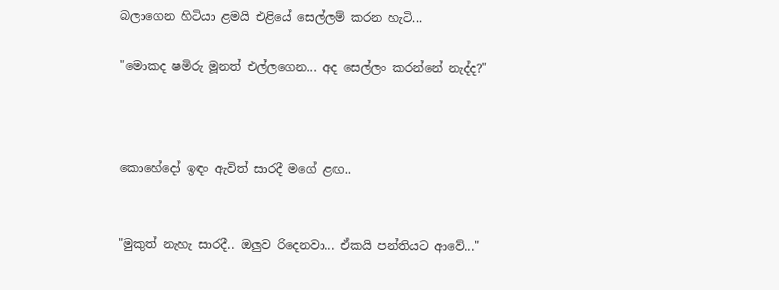බලාගෙන හිටියා ළමයි එළියේ සෙල්ලම් කරන හැටි...

"මොකද ෂමිරු මූනත් එල්ලගෙන... අද සෙල්ලං කරන්නේ නැද්ද?"



කොහේදෝ ඉඳං ඇවිත් සාරදී මගේ ළඟ..


"මුකුත් නැහැ සාරදී.. ඔලුව රිදෙනවා... ඒකයි පන්තියට ආවේ..."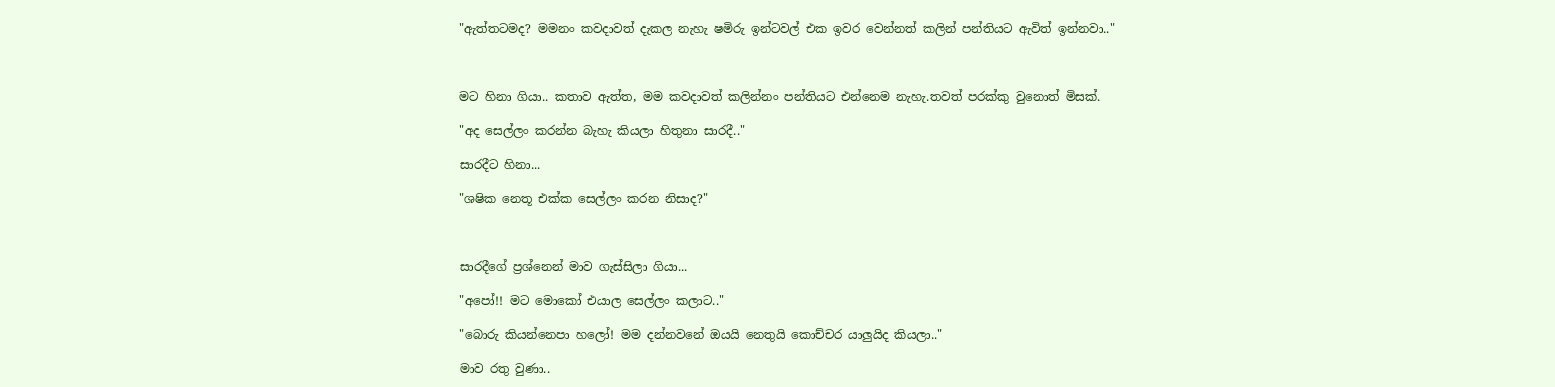"ඇත්තටමද? මමනං කවදාවත් දැකල නැහැ ෂමිරු ඉන්ටවල් එක ඉවර වෙන්නත් කලින් පන්තියට ඇවිත් ඉන්නවා.."



මට හිනා ගියා.. කතාව ඇත්ත, මම කවදාවත් කලින්නං පන්තියට එන්නෙම නැහැ.තවත් පරක්කු වුනොත් මිසක්.

"අද සෙල්ලං කරන්න බැහැ කියලා හිතුනා සාරදී.."

සාරදීට හිනා...

"ශෂික නෙතූ එක්ක සෙල්ලං කරන නිසාද?"



සාරදීගේ ප්‍රශ්නෙන් මාව ගැස්සිලා ගියා...

"අපෝ!! මට මොකෝ එයාල සෙල්ලං කලාට.."

"බොරු කියන්නෙපා හලෝ! මම දන්නවනේ ඔයයි නෙතුයි කොච්චර යාලුයිද කියලා.."

මාව රතු වුණා..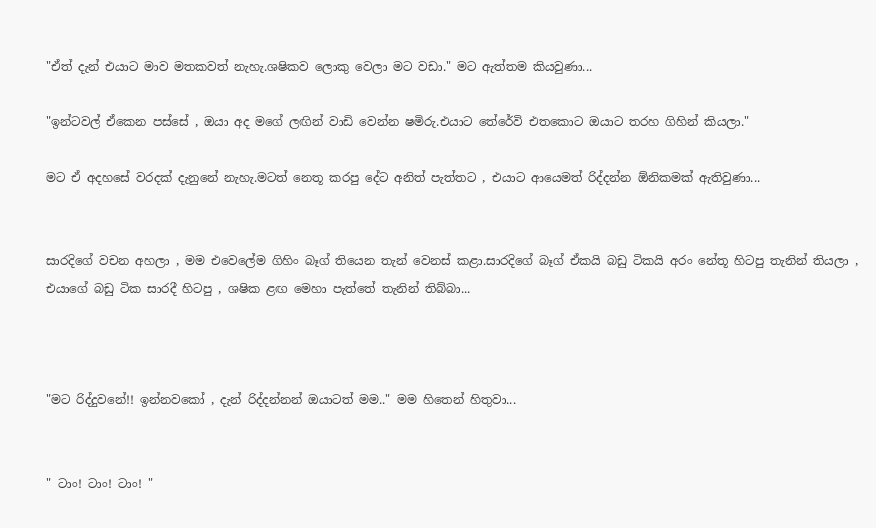"ඒත් දැන් එයාට මාව මතකවත් නැහැ.ශෂිකව ලොකු වෙලා මට වඩා." මට ඇත්තම කියවුණා...

"ඉන්ටවල් ඒකෙන පස්සේ , ඔයා අද මගේ ලඟින් වාඩි වෙන්න ෂමිරු.එයාට තේරේවි එතකොට ඔයාට තරහ ගිහින් කියලා."

මට ඒ අදහසේ වරදක් දැනුනේ නැහැ.මටත් නෙතූ කරපු දේට අනිත් පැත්තට , එයාට ආයෙමත් රිද්දන්න ඕනිකමක් ඇතිවුණා...


සාරදිගේ වචන අහලා , මම එවෙලේම ගිහිං බෑග් තියෙන තැන් වෙනස් කළා.සාරදිගේ බෑග් ඒකයි බඩු ටිකයි අරං නේතූ හිටපු තැනින් තියලා , එයාගේ බඩු ටික සාරදී හිටපු , ශෂික ළඟ මෙහා පැත්තේ තැනින් තිබ්බා...



"මට රිද්දුවනේ!! ඉන්නවකෝ , දැන් රිද්දන්නන් ඔයාටත් මම.." මම හිතෙන් හිතුවා...


" ටාං! ටාං! ටාං! "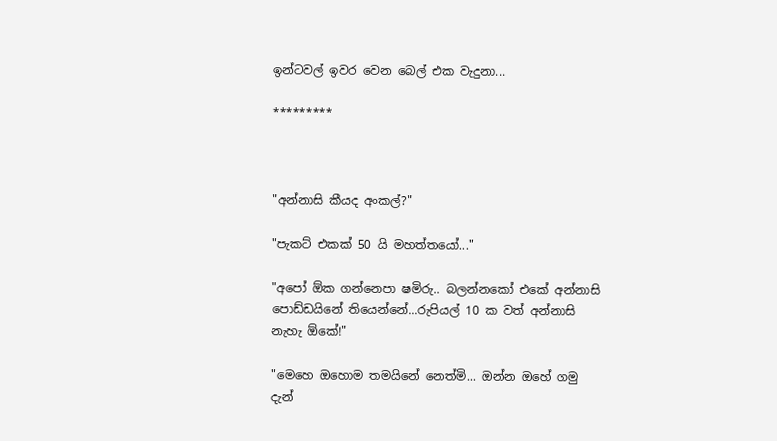ඉන්ටවල් ඉවර වෙන බෙල් එක වැදුනා...

*********



"අන්නාසි කීයද අංකල්?"

"පැකට් එකක් 50 යි මහත්තයෝ..."

"අපෝ ඕක ගන්නෙපා ෂමිරු.. බලන්නකෝ එකේ අන්නාසි පොඩ්ඩයිනේ තියෙන්නේ...රුපියල් 10 ක වත් අන්නාසි නැහැ ඕකේ!"

"මෙහෙ ඔහොම තමයිනේ නෙත්මි... ඔන්න ඔහේ ගමු දැන්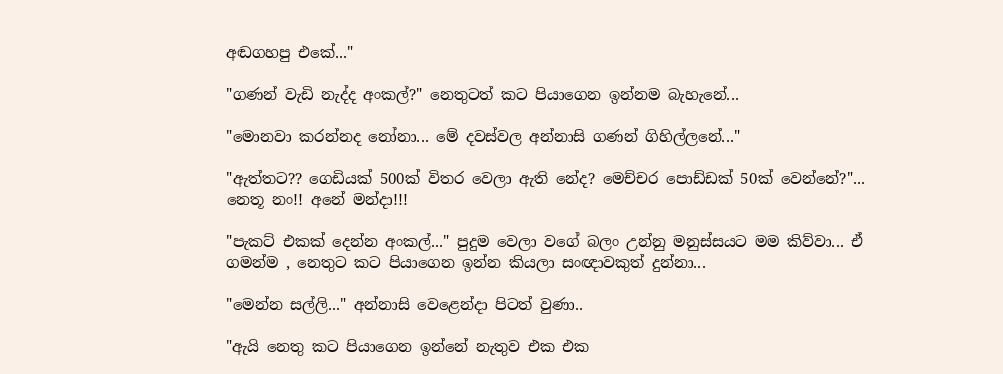අඬගහපු එකේ..."

"ගණන් වැඩි නැද්ද අංකල්?" නෙතුටත් කට පියාගෙන ඉන්නම බැහැනේ...

"මොනවා කරන්නද නෝනා... මේ දවස්වල අන්නාසි ගණන් ගිහිල්ලනේ..."

"ඇත්තට?? ගෙඩියක් 500ක් විතර වෙලා ඇති නේද? මෙච්චර පොඩ්ඩක් 50ක් වෙන්නේ?"... නෙතූ නං!! අනේ මන්දා!!!

"පැකට් එකක් දෙන්න අංකල්..." පුදුම වෙලා වගේ බලං උන්නු මනුස්සයට මම කිව්වා... ඒ ගමන්ම , නෙතුට කට පියාගෙන ඉන්න කියලා සංඥාවකුත් දුන්නා...

"මෙන්න සල්ලි..." අන්නාසි වෙළෙන්දා පිටත් වුණා..

"ඇයි නෙතු කට පියාගෙන ඉන්නේ නැතුව එක එක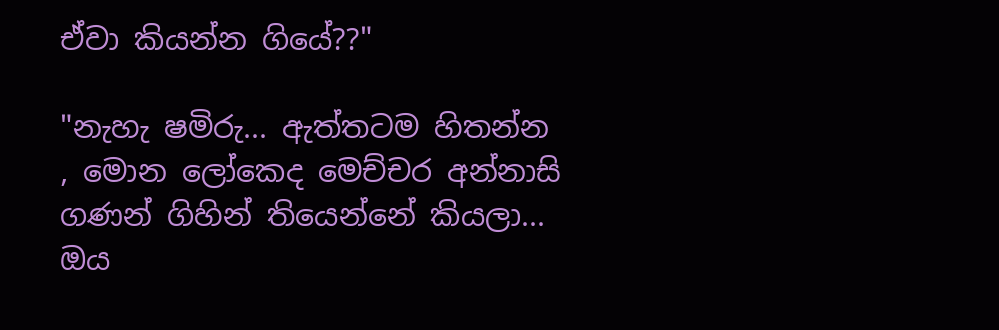ඒවා කියන්න ගියේ??"

"නැහැ ෂමිරු... ඇත්තටම හිතන්න , මොන ලෝකෙද මෙච්චර අන්නාසි ගණන් ගිහින් තියෙන්නේ කියලා... ඔය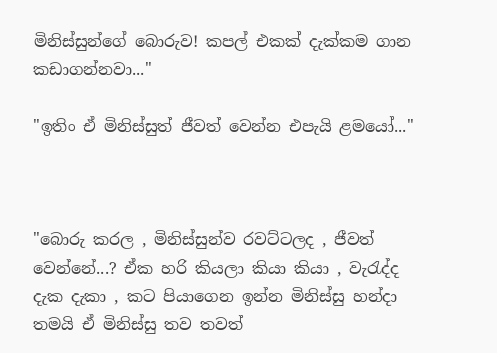මිනිස්සුන්ගේ බොරුව! කපල් එකක් දැක්කම ගාන කඩාගන්නවා..."

"ඉතිං ඒ මිනිස්සුත් ජීවත් වෙන්න එපැයි ළමයෝ..."



"බොරු කරල , මිනිස්සුන්ව රවට්ටලද , ජීවත් වෙන්නේ...? ඒක හරි කියලා කියා කියා , වැරැද්ද දැක දැකා , කට පියාගෙන ඉන්න මිනිස්සු හන්දා තමයි ඒ මිනිස්සු තව තවත්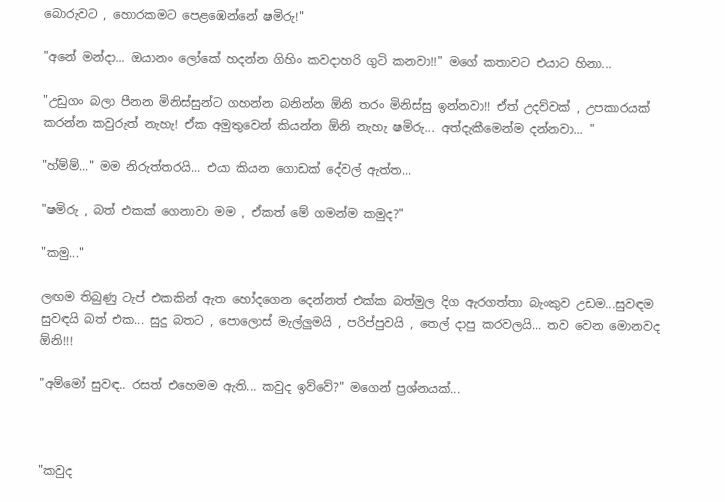බොරුවට , හොරකමට පෙළඹෙන්නේ ෂමිරු!"

"අනේ මන්දා... ඔයානං ලෝකේ හදන්න ගිහිං කවදාහරි ගුටි කනවා!!" මගේ කතාවට එයාට හිනා...

"උඩුගං බලා පීනන මිනිස්සුන්ට ගහන්න බනින්න ඕනි තරං මිනිස්සු ඉන්නවා!! ඒත් උදව්වක් , උපකාරයක්‌ කරන්න කවුරුත් නැහැ! ඒක අමුතුවෙන් කියන්න ඕනි නැහැ ෂමිරු... අත්දැකීමෙන්ම දන්නවා... "

"හ්ම්ම්..." මම නිරුත්තරයි... එයා කියන ගොඩක් දේවල් ඇත්ත...

"ෂමිරු , බත් එකක් ගෙනාවා මම , ඒකත් මේ ගමන්ම කමුද?"

"කමු..."

ලඟම තිබුණු ටැප් එකකින් ඇත හෝදගෙන දෙන්නත් එක්ක බත්මුල දිග ඇරගත්තා බැංකුව උඩම...සුවඳම සුවඳයි බත් එක... සුදු බතට , පොලොස් මැල්ලුමයි , පරිප්පුවයි , තෙල් දාපු කරවලයි... තව වෙන මොනවද ඕනි!!!

"අම්මෝ සුවඳ.. රසත් එහෙමම ඇති... කවුද ඉව්වේ?" මගෙන් ප්‍රශ්නයක්...



"කවුද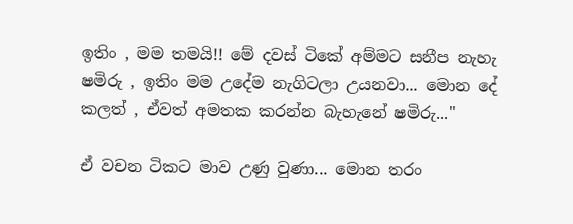ඉතිං , මම තමයි!! මේ දවස් ටිකේ අම්මට සනීප නැහැ ෂමිරු , ඉතිං මම උදේම නැගිටලා උයනවා... මොන දේ කලත් , ඒවත් අමතක කරන්න බැහැනේ ෂමිරු..."

ඒ වචන ටිකට මාව උණු වුණා... මොන තරං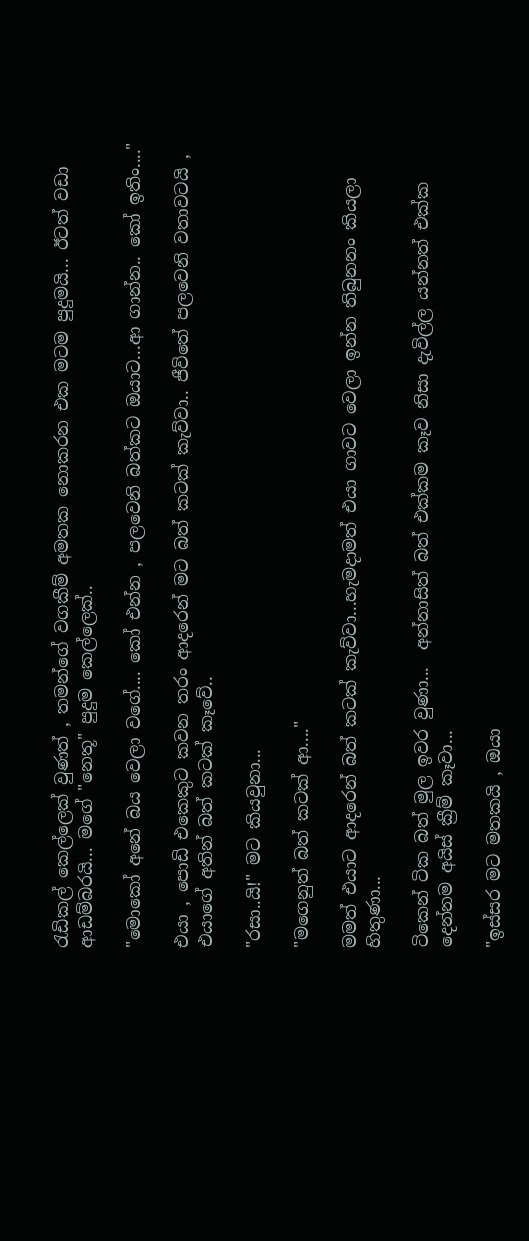රැඩිකල් කෙල්ලෙක් වුණත් , තමන්ගේ වගකීම් අමතක නොකරන එක මටම පුදුමයි... ඊටත් වඩා ආඩම්බරයි... මගේ "නෙතූ" පුදුම කෙල්ලෙක්..

"මොකෝ අනේ බය වෙලා වගේ.... කෝ එන්න , පලවෙනි බත්කට ඔයාට...ආ ගාන්න.. කෝ ඉතිං...."

එයා , පොඩි එකෙකුට කවන තරං ආදරෙන් මට බත් කටක් කැව්වා.. ජීවිතේ පලවෙනි වතාවටයි , එයාගේ අතින් බත් කටක් කෑවේ..

"රසා..යි!" මට කියවුනා...

"මගෙනුත් බත් කටක් ආ...."

මමත් එයාට ආදරෙන් බත් කටක් කැව්වා...හැමදාමත් එයා ගාවට වෙලා ඉන්න තිබුනනං කියලා හිතුණා...

ටිකෙන් ටික බත් මුල ඉවර වුණා...  අන්නාසිත් බත් එක්කම කෑව නිසා දැවිල්ල යන්නත් එක්ක දෙන්නම අයිස් ක්‍රීම් කෑවා...

"ඉස්සර මට මතකයි , ඔයා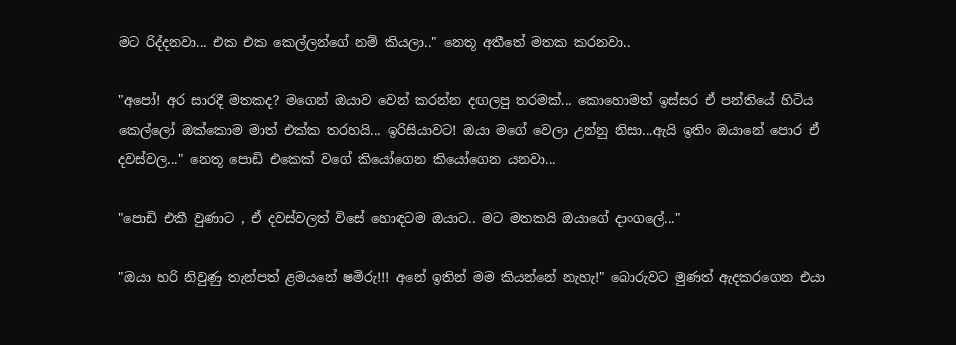මට රිද්දනවා... එක එක කෙල්ලන්ගේ නම් කියලා.." නෙතූ අතීතේ මතක කරනවා..

"අපෝ! අර සාරදී මතකද? මගෙන් ඔයාව වෙන් කරන්න දඟලපු තරමක්... කොහොමත් ඉස්සර ඒ පන්තියේ හිටිය කෙල්ලෝ ඔක්කොම මාත් එක්ක තරහයි... ඉරිසියාවට! ඔයා මගේ වෙලා උන්නු නිසා...ඇයි ඉතිං ඔයානේ පොර ඒ දවස්වල..." නෙතූ පොඩි එකෙක් වගේ කියෝගෙන කියෝගෙන යනවා...

"පොඩි එකී වුණාට , ඒ දවස්වලත් විසේ හොඳටම ඔයාට.. මට මතකයි ඔයාගේ දාංගලේ..."

"ඔයා හරි නිවුණු තැන්පත් ළමයනේ ෂමිරු!!! අනේ ඉතින් මම කියන්නේ නැහැ!" බොරුවට මුණත් ඇදකරගෙන එයා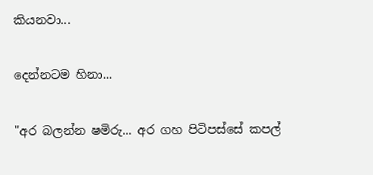කියනවා...

දෙන්නටම හිනා...

"අර බලන්න ෂමිරු... අර ගහ පිටිපස්සේ කපල්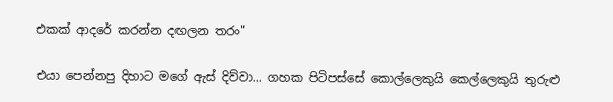එකක් ආදරේ කරන්න දඟලන තරං"

එයා පෙන්නපු දිහාට මගේ ඇස් දිව්වා... ගහක පිටිපස්සේ කොල්ලෙකුයි කෙල්ලෙකුයි තුරුළු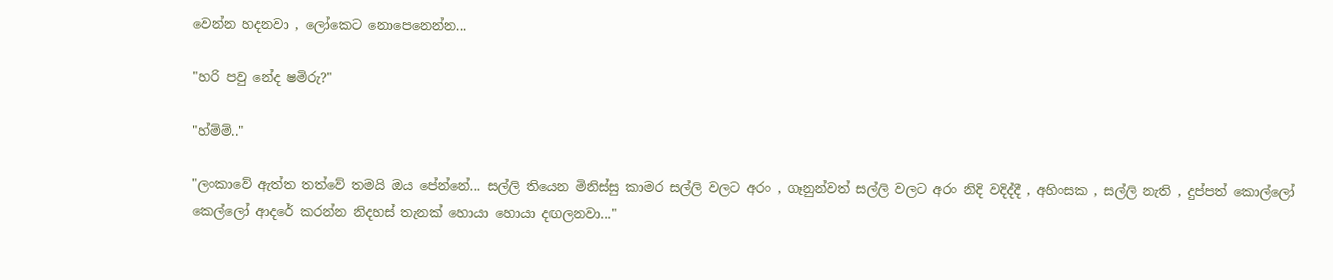වෙන්න හදනවා , ලෝකෙට නොපෙනෙන්න...

"හරි පවු නේද ෂමිරු?"

"හ්ම්ම්.."

"ලංකාවේ ඇත්ත තත්වේ තමයි ඔය පේන්නේ... සල්ලි තියෙන මිනිස්සු කාමර සල්ලි වලට අරං , ගෑනුන්වත් සල්ලි වලට අරං නිදි වදිද්දී , අහිංසක , සල්ලි නැති , දුප්පත් කොල්ලෝ කෙල්ලෝ ආදරේ කරන්න නිදහස් තැනක් හොයා හොයා දඟලනවා..."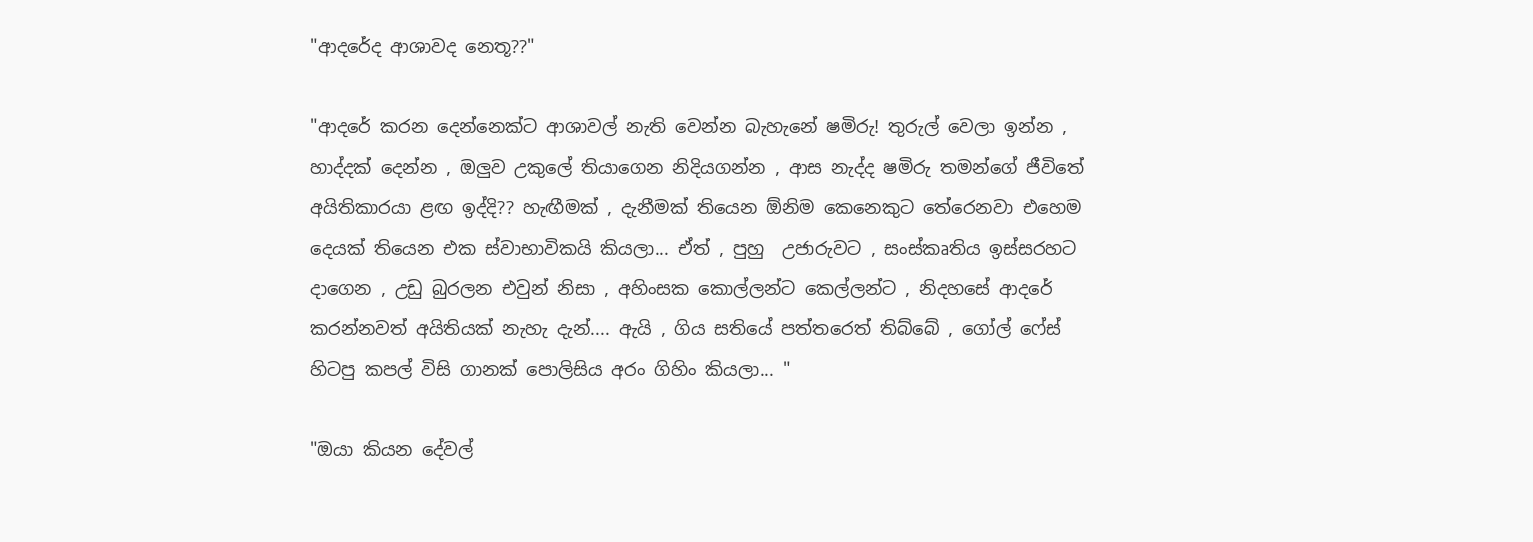"ආදරේද ආශාවද නෙතූ??"

"ආදරේ කරන දෙන්නෙක්ට ආශාවල් නැති වෙන්න බැහැනේ ෂමිරු! තුරුල් වෙලා ඉන්න , හාද්දක් දෙන්න , ඔලුව උකුලේ තියාගෙන නිදියගන්න , ආස නැද්ද ෂමිරු තමන්ගේ ජීවිතේ අයිතිකාරයා ළඟ ඉද්දි?? හැඟීමක් , දැනීමක් තියෙන ඕනිම කෙනෙකුට තේරෙනවා එහෙම දෙයක් තියෙන එක ස්වාභාවිකයි කියලා... ඒත් , පුහු  උජාරුවට , සංස්කෘතිය ඉස්සරහට දාගෙන , උඩු බුරලන එවුන් නිසා , අහිංසක කොල්ලන්ට කෙල්ලන්ට , නිදහසේ ආදරේ කරන්නවත් අයිතියක් නැහැ දැන්.... ඇයි , ගිය සතියේ පත්තරෙත් තිබ්බේ , ගෝල් ෆේස් හිටපු කපල් විසි ගානක් පොලිසිය අරං ගිහිං කියලා... "

"ඔයා කියන දේවල්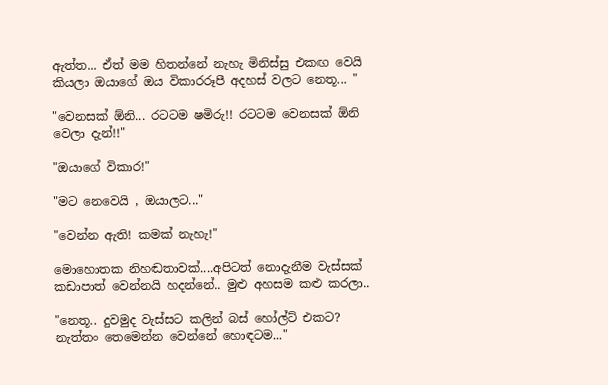ඇත්ත... ඒත් මම හිතන්නේ නැහැ මිනිස්සු එකඟ වෙයි කියලා ඔයාගේ ඔය විකාරරූපී අදහස් වලට නෙතූ... "

"වෙනසක් ඕනි... රටටම ෂමිරු!! රටටම වෙනසක් ඕනි වෙලා දැන්!!"

"ඔයාගේ විකාර!"

"මට නෙවෙයි , ඔයාලට..."

"වෙන්න ඇති! කමක් නැහැ!"

මොහොතක නිහඬතාවක්....අපිටත් නොදැනීම වැස්සක් කඩාපාත් වෙන්නයි හදන්නේ.. මුළු අහසම කළු කරලා..

"නෙතූ.. දුවමුද වැස්සට කලින් බස් හෝල්ට් එකට? නැත්තං තෙමෙන්න වෙන්නේ හොඳටම..."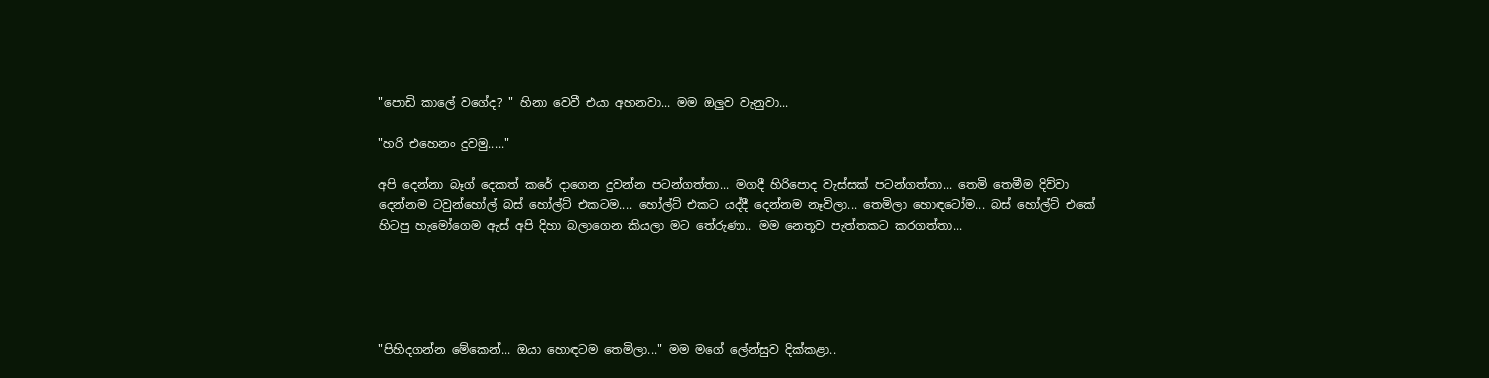"පොඩි කාලේ වගේද? " හිනා වෙවී එයා අහනවා... මම ඔලුව වැනුවා...

"හරි එහෙනං දුවමු....."

අපි දෙන්නා බෑග් දෙකත් කරේ දාගෙන දුවන්න පටන්ගත්තා... මගදී හිරිපොද වැස්සක් පටන්ගත්තා... තෙමි තෙමීම දිව්වා දෙන්නම ටවුන්හෝල් බස් හෝල්ට් එකටම.... හෝල්ට් එකට යද්දී දෙන්නම නෑවිලා... තෙමිලා හොඳටෝම... බස් හෝල්ට් එකේ හිටපු හැමෝගෙම ඇස් අපි දිහා බලාගෙන කියලා මට තේරුණා.. මම නෙතූව පැත්තකට කරගත්තා...





"පිහිදගන්න මේකෙන්... ඔයා හොඳටම තෙමිලා..." මම මගේ ලේන්සුව දික්කළා..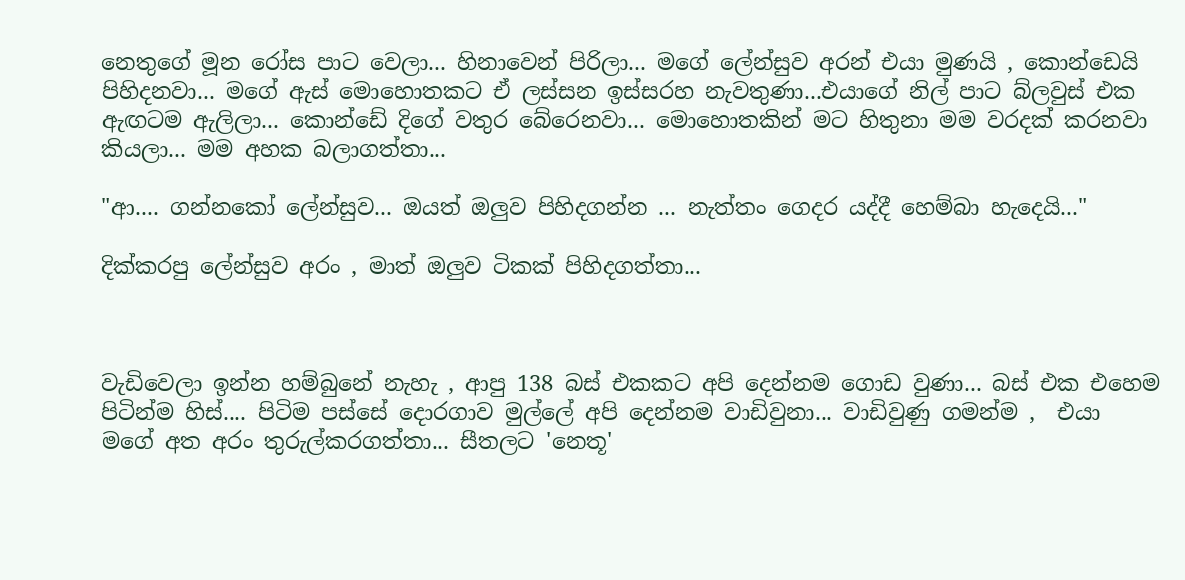නෙතුගේ මූන රෝස පාට වෙලා... හිනාවෙන් පිරිලා... මගේ ලේන්සුව අරන් එයා මුණයි , කොන්ඩෙයි පිහිදනවා... මගේ ඇස් මොහොතකට ඒ ලස්සන ඉස්සරහ නැවතුණා...එයාගේ නිල් පාට බ්ලවුස් එක ඇඟටම ඇලිලා... කොන්ඩේ දිගේ වතුර බේරෙනවා... මොහොතකින් මට හිතුනා මම වරදක් කරනවා කියලා... මම අහක බලාගත්තා...

"ආ.... ගන්නකෝ ලේන්සුව... ඔයත් ඔලුව පිහිදගන්න ... නැත්තං ගෙදර යද්දී හෙම්බා හැදෙයි..."

දික්කරපු ලේන්සුව අරං , මාත් ඔලුව ටිකක් පිහිදගත්තා...



වැඩිවෙලා ඉන්න හම්බුනේ නැහැ , ආපු 138 බස් එකකට අපි දෙන්නම ගොඩ වුණා... බස් එක එහෙම පිටින්ම හිස්.... පිටිම පස්සේ දොරගාව මුල්ලේ අපි දෙන්නම වාඩිවුනා... වාඩිවුණු ගමන්ම ,  එයා මගේ අත අරං තුරුල්කරගත්තා... සීතලට 'නෙතූ'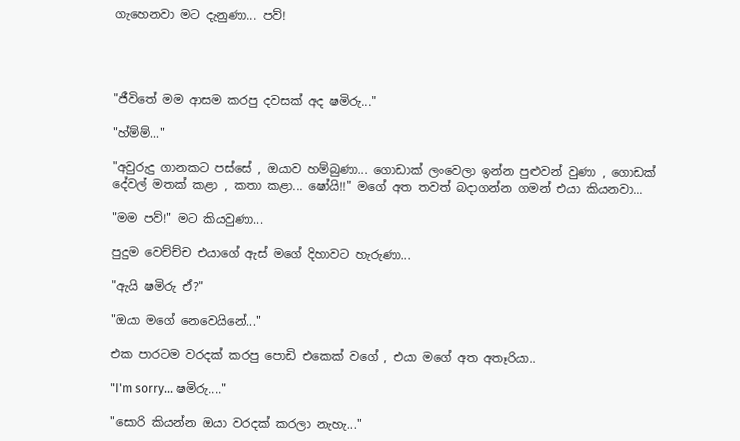ගැහෙනවා මට දැනුණා... පව්!




"ජීවිතේ මම ආසම කරපු දවසක් අද ෂමිරු..."

"හ්ම්ම්..."

"අවුරුදු ගානකට පස්සේ , ඔයාව හම්බුණා... ගොඩාක් ලංවෙලා ඉන්න පුළුවන් වුණා , ගොඩක් දේවල් මතක් කළා , කතා කළා... ෂෝයි!!" මගේ අත තවත් බදාගන්න ගමන් එයා කියනවා...

"මම පව්!" මට කියවුණා...

පුදුම වෙච්ච්ච එයාගේ ඇස් මගේ දිහාවට හැරුණා...

"ඇයි ෂමිරු ඒ?"

"ඔයා මගේ නෙවෙයිනේ..."

එක පාරටම වරදක් කරපු පොඩි එකෙක් වගේ , එයා මගේ අත අතෑරියා..

"I'm sorry... ෂමිරු...."

"සොරි කියන්න ඔයා වරදක් කරලා නැහැ..."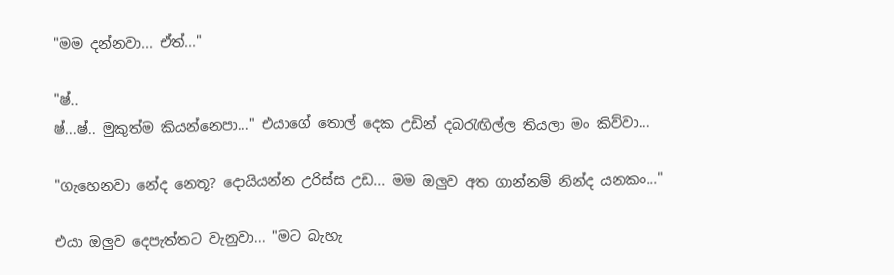"මම දන්නවා... ඒත්..."

"ෂ්..
ෂ්...ෂ්.. මුකුත්ම කියන්නෙපා..." එයාගේ තොල් දෙක උඩින් දබරැඟිල්ල තියලා මං කිව්වා...

"ගැහෙනවා නේද නෙතූ? දොයියන්න උරිස්ස උඩ... මම ඔලුව අත ගාන්නම් නින්ද යනකං..."

එයා ඔලුව දෙපැත්තට වැනුවා... "මට බැහැ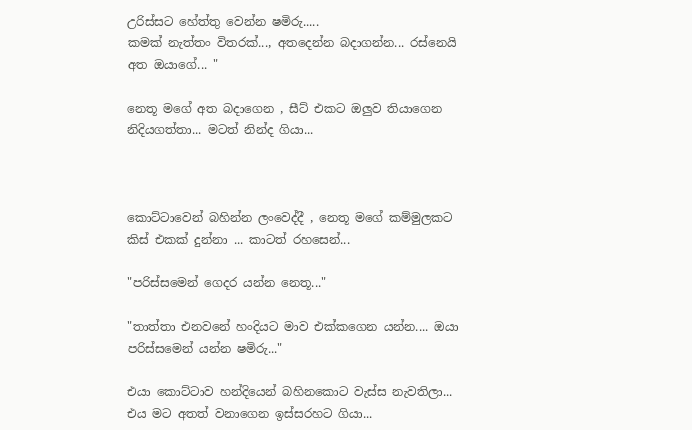උරිස්සට හේත්තු වෙන්න ෂමිරු.....
කමක් නැත්තං විතරක්..., අතදෙන්න බදාගන්න... රස්නෙයි අත ඔයාගේ... "

නෙතූ මගේ අත බදාගෙන , සීට් එකට ඔලුව තියාගෙන නිදියගත්තා... මටත් නින්ද ගියා...



කොට්ටාවෙන් බහින්න ලංවෙද්දී , නෙතූ මගේ කම්මුලකට කිස් එකක් දුන්නා ... කාටත් රහසෙන්...

"පරිස්සමෙන් ගෙදර යන්න නෙතූ..."

"තාත්තා එනවනේ හංදියට මාව එක්කගෙන යන්න.... ඔයා පරිස්සමෙන් යන්න ෂමිරු..."

එයා කොට්ටාව හන්දියෙන් බහිනකොට වැස්ස නැවතිලා... එය මට අතත් වනාගෙන ඉස්සරහට ගියා...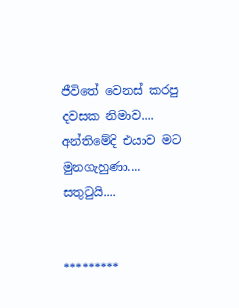ජීවිතේ වෙනස් කරපු දවසක නිමාව.... අන්තිමේදි එයාව මට මුනගැහුණා.... සතුටුයි....


*********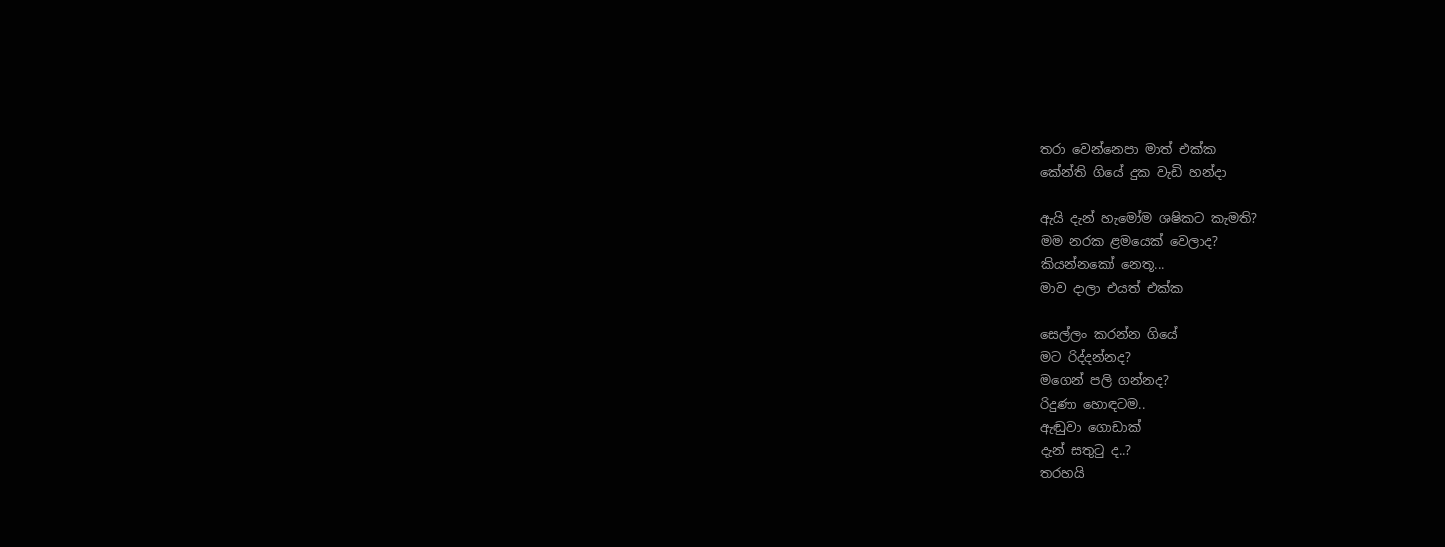තරා වෙන්නෙපා මාත් එක්ක
කේන්ති ගියේ දුක වැඩි හන්දා

ඇයි දැන් හැමෝම ශෂිකට කැමති?
මම නරක ළමයෙක් වෙලාද?
කියන්නකෝ නෙතූ...
මාව දාලා එයත් එක්ක

සෙල්ලං කරන්න ගියේ
මට රිද්දන්නද?
මගෙන් පලි ගන්නද?
රිදුණා හොඳටම..
ඇඬුවා ගොඩාක්
දැන් සතුටු ද..?
තරහයි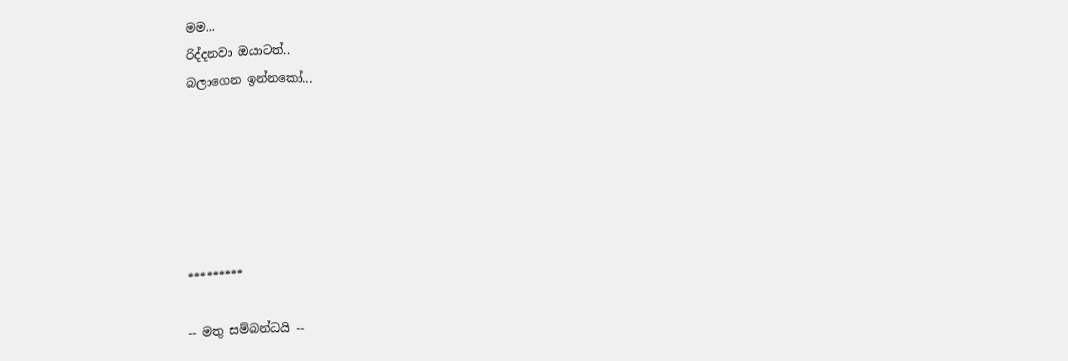මම...
රිද්දනවා ඔයාටත්..
බලාගෙන ඉන්නකෝ...






*********

-- මතු සම්බන්ධයි --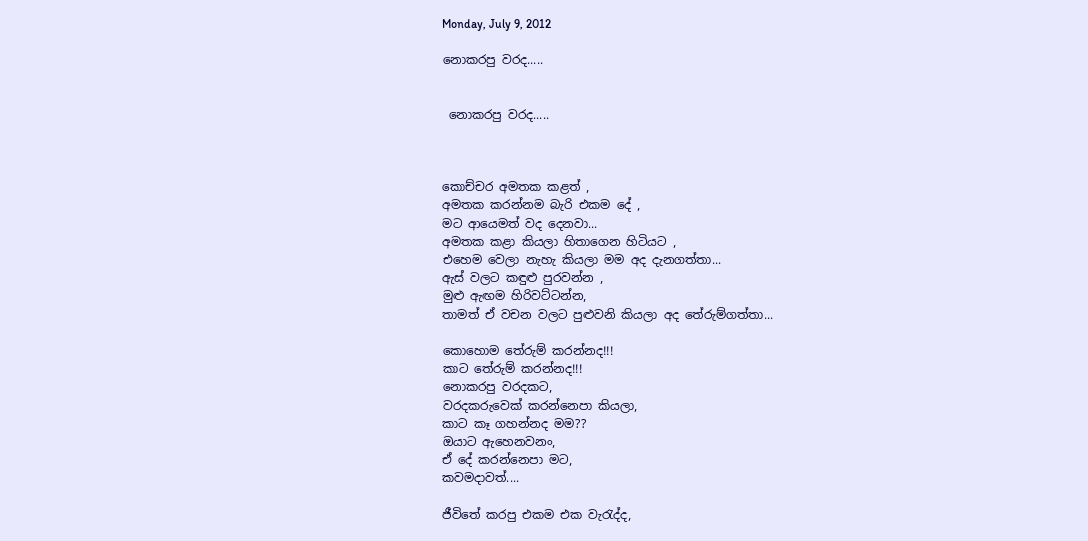Monday, July 9, 2012

නොකරපු වරද.....


 නොකරපු වරද.....



කොච්චර අමතක කළත් ,
අමතක කරන්නම බැරි එකම දේ ,
මට ආයෙමත් වද දෙනවා...
අමතක කළා කියලා හිතාගෙන හිටියට ,
එහෙම වෙලා නැහැ කියලා මම අද දැනගත්තා...
ඇස් වලට කඳුළු පුරවන්න ,
මුළු ඇඟම හිරිවට්ටන්න,
තාමත් ඒ වචන වලට පුළුවනි කියලා අද තේරුම්ගත්තා...

කොහොම තේරුම් කරන්නද!!!
කාට තේරුම් කරන්නද!!!
නොකරපු වරදකට,
වරදකරුවෙක් කරන්නෙපා කියලා,
කාට කෑ ගහන්නද මම??
ඔයාට ඇහෙනවනං,
ඒ දේ කරන්නෙපා මට,
කවමදාවත්....

ජීවිතේ කරපු එකම එක වැරැද්ද,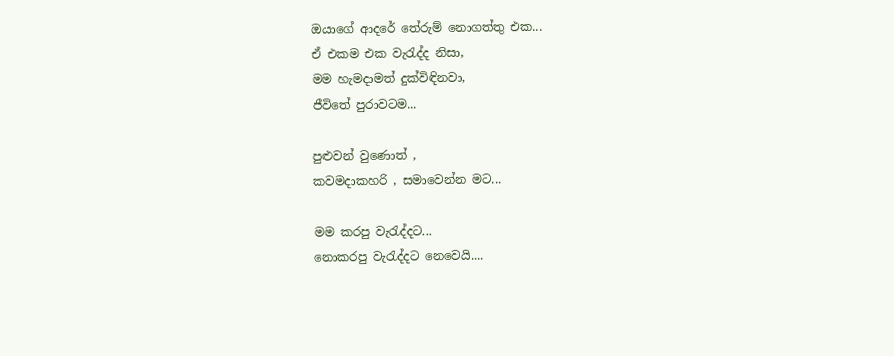ඔයාගේ ආදරේ තේරුම් නොගත්තු එක...
ඒ එකම එක වැරැද්ද නිසා,
මම හැමදාමත් දුක්විඳිනවා,
ජීවිතේ පුරාවටම...

පුළුවන් වුණොත් ,
කවමදාකහරි , සමාවෙන්න මට...

මම කරපු වැරැද්දට...
නොකරපු වැරැද්දට නෙවෙයි....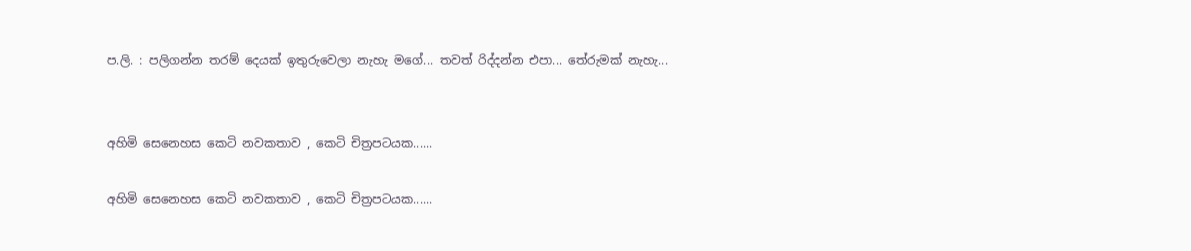ප.ලි. : පලිගන්න තරම් දෙයක් ඉතුරුවෙලා නැහැ මගේ... තවත් රිද්දන්න එපා... තේරුමක් නැහැ...


අහිමි සෙනෙහස කෙටි නවකතාව , කෙටි චිත්‍රපටයක......

අහිමි සෙනෙහස කෙටි නවකතාව , කෙටි චිත්‍රපටයක......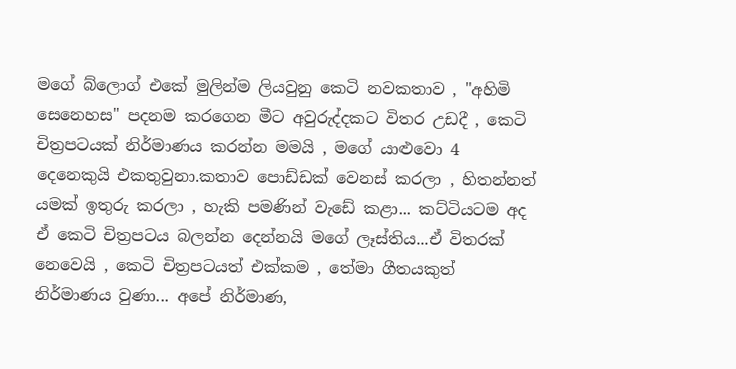මගේ බ්ලොග් එකේ මුලින්ම ලියවුනු කෙටි නවකතාව , "අහිමි සෙනෙහස" පදනම කරගෙන මීට අවුරුද්දකට විතර උඩදී , කෙටි චිත්‍රපටයක් නිර්මාණය කරන්න මමයි , මගේ යාළුවො 4 දෙනෙකුයි එකතුවුනා.කතාව පොඩ්ඩක් වෙනස් කරලා , හිතන්නත් යමක් ඉතුරු කරලා , හැකි පමණින් වැඩේ කළා... කට්ටියටම අද ඒ කෙටි චිත්‍රපටය බලන්න දෙන්නයි මගේ ලෑස්තිය...ඒ විතරක් නෙවෙයි , කෙටි චිත්‍රපටයත් එක්කම , තේමා ගීතයකුත් නිර්මාණය වුණා... අපේ නිර්මාණ,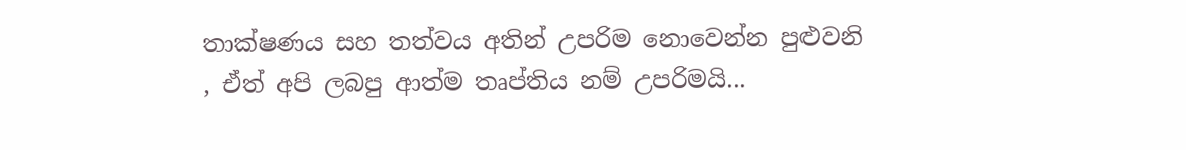තාක්ෂණය සහ තත්වය අතින් උපරිම නොවෙන්න පුළුවනි , ඒත් අපි ලබපු ආත්ම තෘප්තිය නම් උපරිමයි...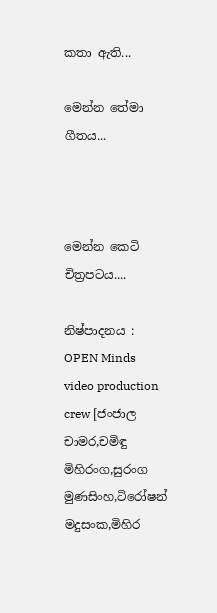කතා ඇති...

මෙන්න තේමා ගීතය...



මෙන්න කෙටි චිත්‍රපටය....

නිෂ්පාදනය : OPEN Minds video production crew [ජංජාල චාමර,චමිඳු මිහිරංග,සුරංග මුණසිංහ,ටිරෝෂන් මදුසංක,මිහිර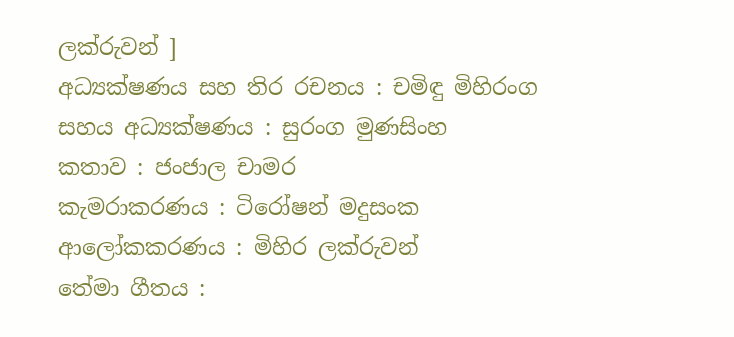ලක්රුවන් ]
අධ්‍යක්ෂණය සහ තිර රචනය : චමිඳු මිහිරංග
සහය අධ්‍යක්ෂණය : සුරංග මුණසිංහ
කතාව : ජංජාල චාමර
කැමරාකරණය : ටිරෝෂන් මදුසංක
ආලෝකකරණය : මිහිර ලක්රුවන්
තේමා ගීතය :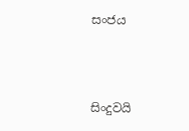සංජය



සිංදුවයි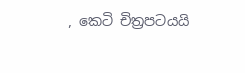, කෙටි චිත්‍රපටයයි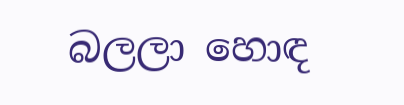බලලා හොඳ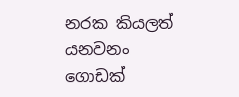නරක කියලත් යනවනං ගොඩක්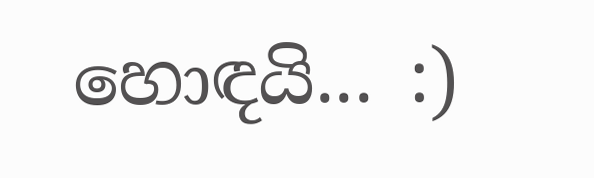හොඳයි... :)